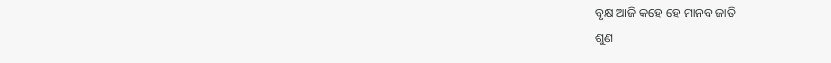ବୃକ୍ଷ ଆଜି କହେ ହେ ମାନବ ଜାତି
ଶୁଣ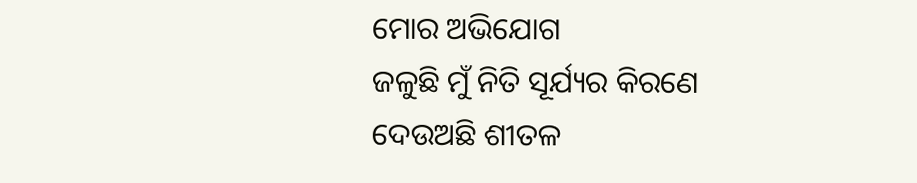ମୋର ଅଭିଯୋଗ
ଜଳୁଛି ମୁଁ ନିତି ସୂର୍ଯ୍ୟର କିରଣେ
ଦେଉଅଛି ଶୀତଳ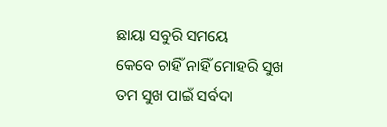ଛାୟା ସବୁରି ସମୟେ
କେବେ ଚାହିଁ ନାହିଁ ମୋହରି ସୁଖ
ତମ ସୁଖ ପାଇଁ ସର୍ବଦା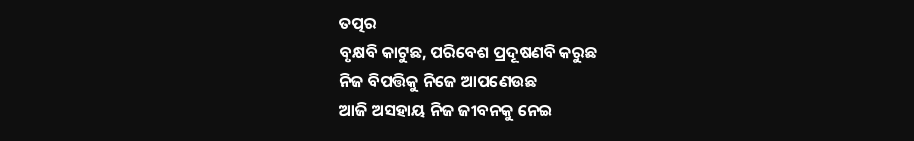ତତ୍ପର
ବୃକ୍ଷବି କାଟୁଛ, ପରିବେଶ ପ୍ରଦୂଷଣବି କରୁଛ
ନିଜ ବିପତ୍ତିକୁ ନିଜେ ଆପଣେଉଛ
ଆଜି ଅସହାୟ ନିଜ ଜୀବନକୁ ନେଇ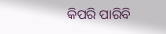କିପରି ପାରିବି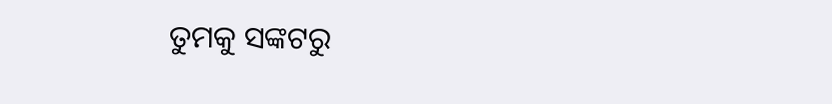ତୁମକୁ ସଙ୍କଟରୁ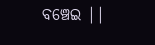ବଞ୍ଚେଇ ||